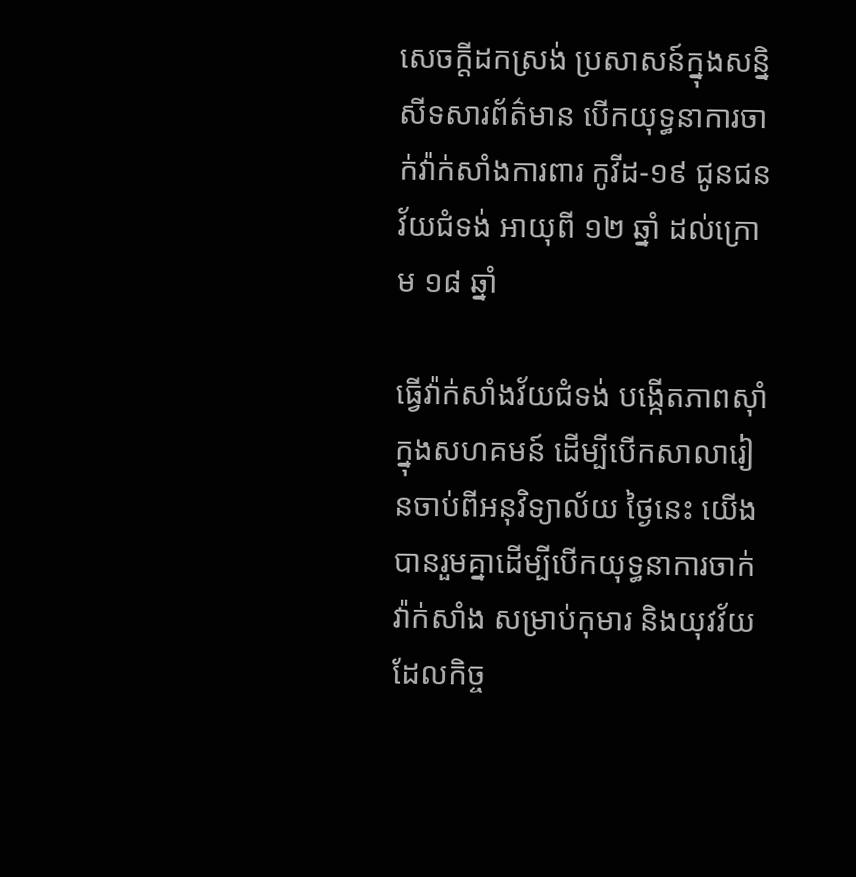សេចក្តីដកស្រង់ ប្រសាសន៍ក្នុងសន្និសីទសារព័ត៌មាន បើកយុទ្ធនាការចាក់វ៉ាក់សាំងការពារ កូវីដ-១៩ ជូនជនវ័យជំទង់ អាយុពី ១២ ឆ្នាំ ដល់ក្រោម ១៨ ឆ្នាំ

ធ្វើវ៉ាក់សាំងវ័យជំទង់ បង្កើតភាពស៊ាំក្នុងសហគមន៍ ដើម្បីបើកសាលារៀនចាប់ពីអនុវិទ្យាល័យ ថ្ងៃនេះ យើងបានរួមគ្នាដើម្បីបើកយុទ្ធនាការចាក់វ៉ាក់សាំង សម្រាប់កុមារ និងយុវវ័យ ដែលកិច្ច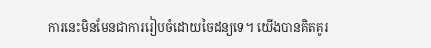ការនេះមិនមែនជាការរៀបចំដោយចៃដន្យទេ។ យើងបានគិតគូរ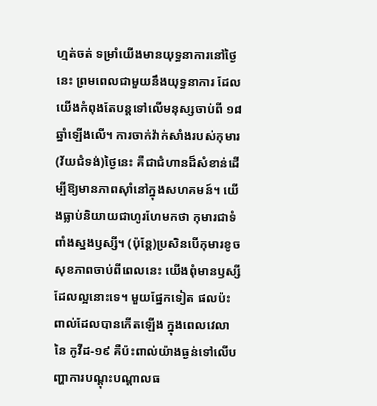ហ្មត់ចត់ ទម្រាំយើងមានយុទ្ធនាការនៅថ្ងៃនេះ ព្រមពេលជាមួយនឹងយុទ្ធនាការ ដែលយើងកំពុងតែបន្តទៅលើមនុស្សចាប់ពី ១៨ ឆ្នាំឡើងលើ។ ការចាក់វ៉ាក់សាំងរបស់កុមារ(វ័យជំទង់)ថ្ងៃនេះ គឺជាជំហានដ៏សំខាន់ដើម្បីឱ្យមានភាពស៊ាំនៅក្នុងសហគមន៍។ យើងធ្លាប់និយាយជាហូរហែមកថា កុមារជាទំពាំងស្នងឫស្សី។ (ប៉ុន្តែ)ប្រសិនបើកុមារខូចសុខភាពចាប់ពីពេលនេះ យើងពុំមានឫស្សីដែលល្អនោះទេ។ មួយផ្នែកទៀត ផលប៉ះពាល់ដែលបានកើតឡើង ក្នុងពេលវេលានៃ កូវីដ-១៩ គឺប៉ះពាល់យ៉ាងធ្ងន់ទៅលើបញ្ហាការបណ្ដុះបណ្ដាលធ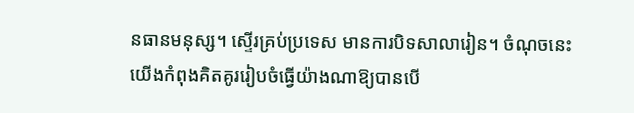នធានមនុស្ស។ ស្ទើរគ្រប់ប្រទេស មានការបិទសាលារៀន។ ចំណុចនេះ យើងកំពុងគិតគូររៀបចំធ្វើយ៉ាងណាឱ្យបានបើ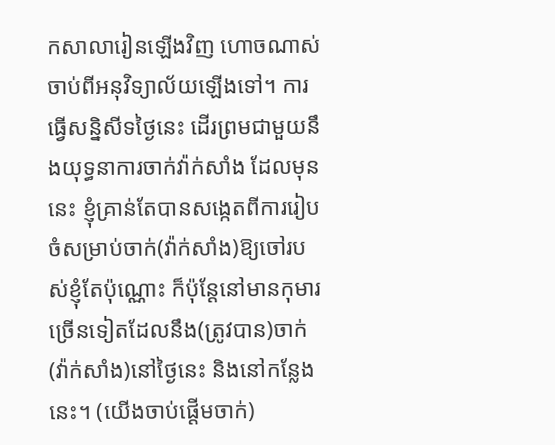កសាលារៀនឡើងវិញ ហោចណាស់ ចាប់ពីអនុវិទ្យាល័យឡើងទៅ។ ការធ្វើសន្និសីទថ្ងៃនេះ ដើរព្រមជាមួយនឹងយុទ្ធនាការចាក់វ៉ាក់សាំង ដែលមុននេះ ខ្ញុំគ្រាន់តែបានសង្កេតពីការរៀបចំសម្រាប់ចាក់(វ៉ាក់សាំង)ឱ្យចៅរបស់ខ្ញុំតែប៉ុណ្ណោះ ក៏ប៉ុន្តែនៅមានកុមារច្រើនទៀតដែលនឹង(ត្រូវបាន)ចាក់(វ៉ាក់សាំង)នៅថ្ងៃនេះ និងនៅកន្លែងនេះ។ (យើងចាប់ផ្ដើមចាក់)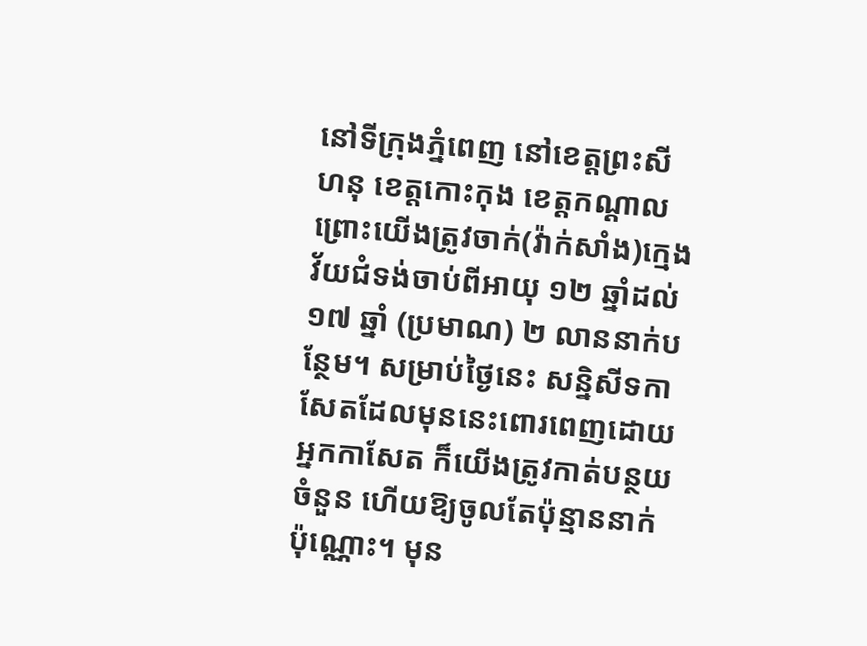នៅទីក្រុងភ្នំពេញ នៅខេត្តព្រះសីហនុ ខេត្តកោះកុង ខេត្តកណ្ដាល ព្រោះយើងត្រូវចាក់(វ៉ាក់សាំង)ក្មេងវ័យជំទង់ចាប់ពីអាយុ ១២ ឆ្នាំដល់ ១៧ ឆ្នាំ (ប្រមាណ) ២ លាននាក់បន្ថែម។ សម្រាប់ថ្ងៃនេះ សន្និសីទកាសែតដែលមុននេះពោរពេញដោយអ្នកកាសែត ក៏យើងត្រូវកាត់បន្ថយចំនួន ហើយឱ្យចូលតែប៉ុន្មាននាក់ប៉ុណ្ណោះ។ មុន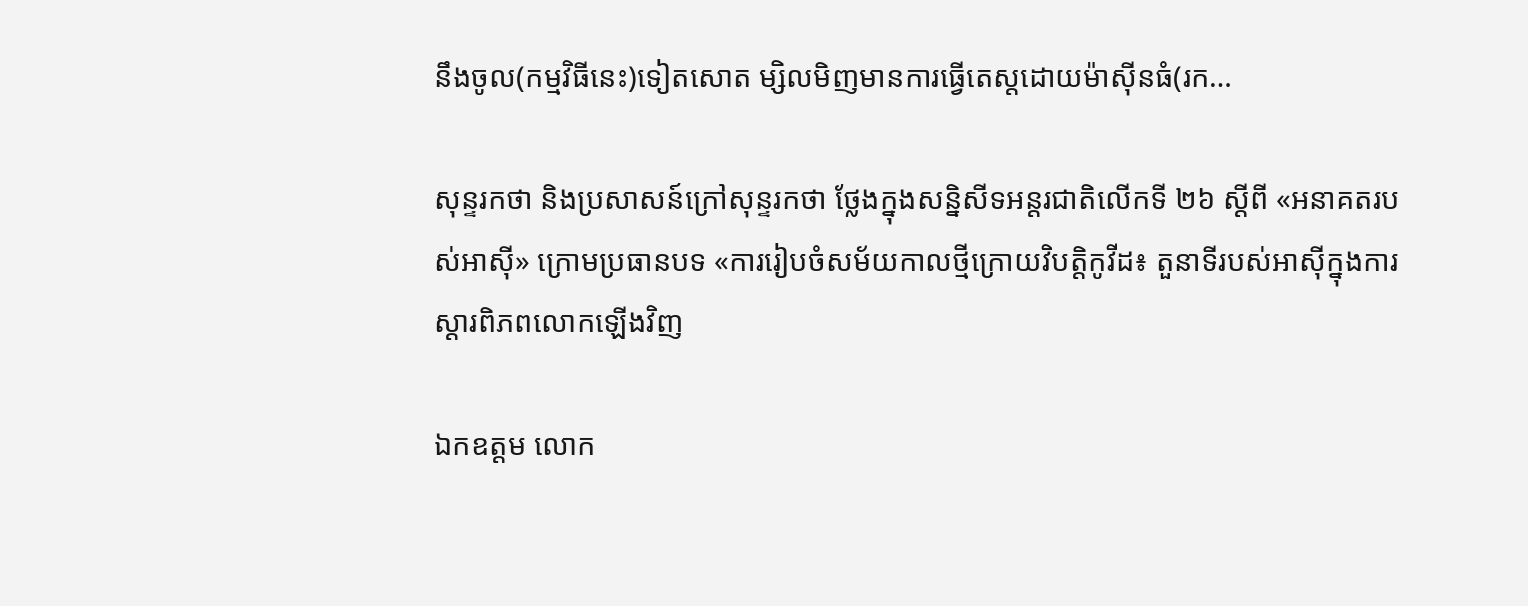នឹងចូល(កម្មវិធីនេះ)ទៀតសោត ម្សិលមិញមានការធ្វើតេស្តដោយម៉ាស៊ីនធំ(រក…

សុន្ទរកថា និងប្រសាសន៍ក្រៅសុន្ទរកថា ថ្លែងក្នុងសន្និសីទអន្តរជាតិលើកទី ២៦ ស្ដីពី «អនាគតរបស់អាស៊ី» ក្រោមប្រធានបទ «ការរៀបចំសម័យកាលថ្មីក្រោយវិបត្តិកូវីដ៖ តួនាទីរបស់អាស៊ីក្នុងការស្ដារពិភពលោកឡើងវិញ

ឯកឧត្ដម លោក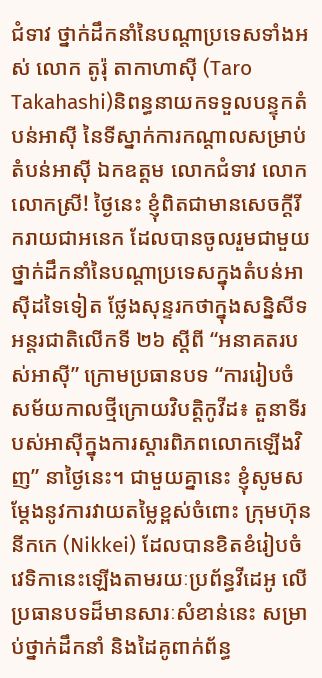ជំទាវ ថ្នាក់ដឹកនាំនៃបណ្ដាប្រទេសទាំងអស់ លោក តូរ៉ុ តាកាហាស៊ី (Taro Takahashi)និពន្ធនាយកទទួលបន្ទុកតំបន់អាស៊ី នៃទីស្នាក់ការកណ្ដាលសម្រាប់តំបន់អាស៊ី ឯកឧត្ដម លោកជំទាវ លោក លោកស្រី! ថ្ងៃនេះ ខ្ញុំពិតជាមានសេចក្ដីរីករាយជាអនេក ដែលបានចូលរួមជាមួយថ្នាក់ដឹកនាំនៃបណ្ដាប្រទេសក្នុងតំបន់អាស៊ីដទៃទៀត ថ្លែងសុន្ទរកថាក្នុងសន្និសីទអន្តរជាតិលើកទី ២៦ ស្ដីពី “អនាគតរបស់អាស៊ី” ក្រោមប្រធានបទ “ការរៀបចំសម័យកាលថ្មីក្រោយវិបត្តិកូវីដ៖ តួនាទីរបស់អាស៊ីក្នុងការស្ដារពិភពលោកឡើងវិញ” នាថ្ងៃនេះ។ ជាមួយគ្នានេះ ខ្ញុំសូមសម្ដែងនូវការវាយតម្លៃខ្ពស់ចំពោះ ក្រុមហ៊ុននីកកេ (Nikkei) ដែលបានខិតខំរៀបចំវេទិកានេះឡើងតាមរយៈប្រព័ន្ធវីដេអូ លើប្រធានបទដ៏មានសារៈសំខាន់នេះ សម្រាប់ថ្នាក់ដឹកនាំ និងដៃគូពាក់ព័ន្ធ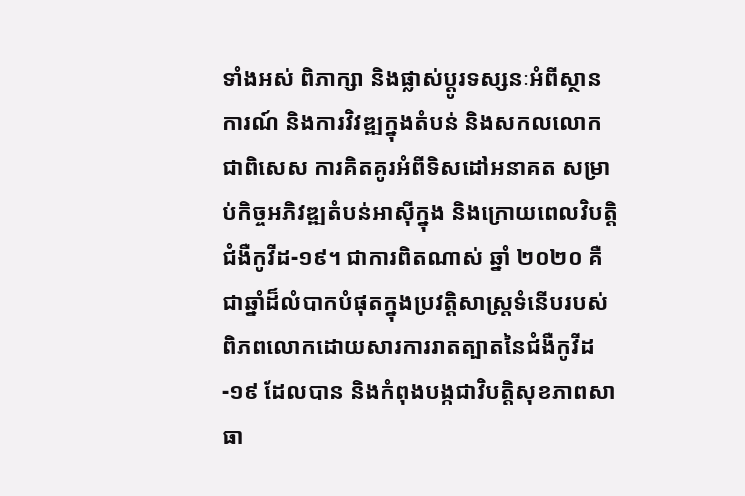ទាំងអស់ ពិភាក្សា និងផ្លាស់ប្ដូរទស្សនៈអំពីស្ថានការណ៍ និងការវិវឌ្ឍក្នុងតំបន់ និងសកលលោក ជាពិសេស ការគិតគូរអំពីទិសដៅអនាគត សម្រាប់កិច្ចអភិវឌ្ឍតំបន់អាស៊ីក្នុង និងក្រោយពេលវិបត្តិជំងឺកូវីដ-១៩។ ជាការពិតណាស់ ឆ្នាំ ២០២០ គឺជាឆ្នាំដ៏លំបាកបំផុតក្នុងប្រវត្តិសាស្រ្តទំនើបរបស់ពិភពលោកដោយសារការរាតត្បាតនៃជំងឺកូវីដ-១៩ ដែលបាន និងកំពុងបង្កជាវិបត្តិសុខភាពសាធា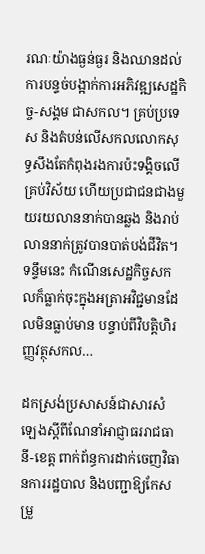រណៈយ៉ាងធ្ងន់ធ្ងរ និងឈានដល់ការបន្ទច់បង្អាក់ការអភិវឌ្ឍសេដ្ឋកិច្ច-សង្គម ជាសកល។ គ្រប់ប្រទេស និងតំបន់លើសកលលោកសុទ្ធសឹងតែកំពុងរងការប៉ះទង្គិចលើគ្រប់វិស័យ ហើយប្រជាជនជាងមួយរយលាននាក់បានឆ្លង និងរាប់លាននាក់ត្រូវបានបាត់បង់ជីវិត។ ទន្ទឹមនេះ កំណើនសេដ្ឋកិច្ចសកលក៏ធ្លាក់ចុះក្នុងអត្រាអវិជ្ជមានដែលមិនធ្លាប់មាន បន្ទាប់ពីវិបត្តិហិរញ្ញវត្ថុសកល…

ដកស្រង់ប្រសាសន៍ជាសារសំឡេងស្ដីពីណែនាំអាជ្ញាធររាជធានី-ខេត្ត ពាក់ព័ន្ធការដាក់ចេញវិធានការរដ្ឋបាល និងបញ្ជាឱ្យកែសម្រួ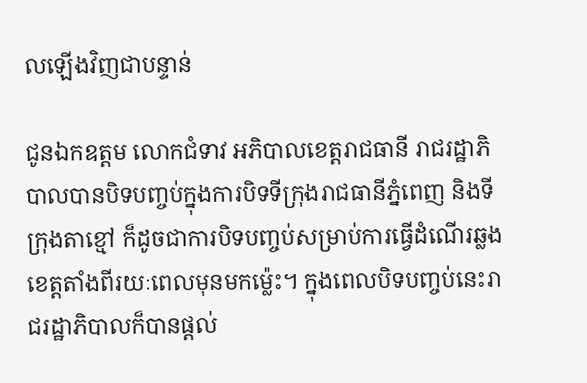លឡើងវិញជាបន្ទាន់

ជូនឯកឧត្តម លោកជំទាវ អភិបាលខេត្តរាជធានី រាជរដ្ឋាភិបាលបានបិទបញ្ចប់ក្នុងការបិទទីក្រុងរាជធានីភ្នំពេញ និងទីក្រុងតាខ្មៅ ក៏ដូចជាការបិទបញ្ចប់សម្រាប់ការធ្វើដំណើរឆ្លងខេត្តតាំងពីរយៈពេលមុនមកម្ល៉េះ។ ក្នុងពេលបិទបញ្ចប់នេះរាជរដ្ឋាភិបាលក៏បានផ្តល់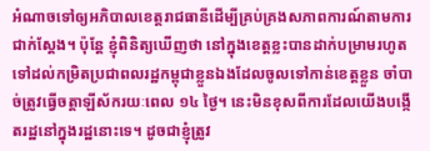អំណាចទៅឲ្យអភិបាលខេត្តរាជធានីដើម្បីគ្រប់គ្រងសភាពការណ៍តាមការជាក់ស្តែង។ ប៉ុន្តែ ខ្ញុំពិនិត្យឃើញថា នៅក្នុងខេត្តខ្លះបានដាក់បម្រាមរហូតទៅដល់កម្រិតប្រជាពលរដ្ឋកម្ពុជាខ្លួនឯងដែលចូលទៅកាន់ខេត្តខ្លួន ចាំបាច់ត្រូវធ្វើចត្តាឡីស័ករយៈពេល ១៤ ថ្ងៃ។ នេះមិនខុសពីការដែលយើងបង្កើតរដ្ឋនៅក្នុងរដ្ឋនោះទេ។ ដូចជាខ្ញុំត្រូវ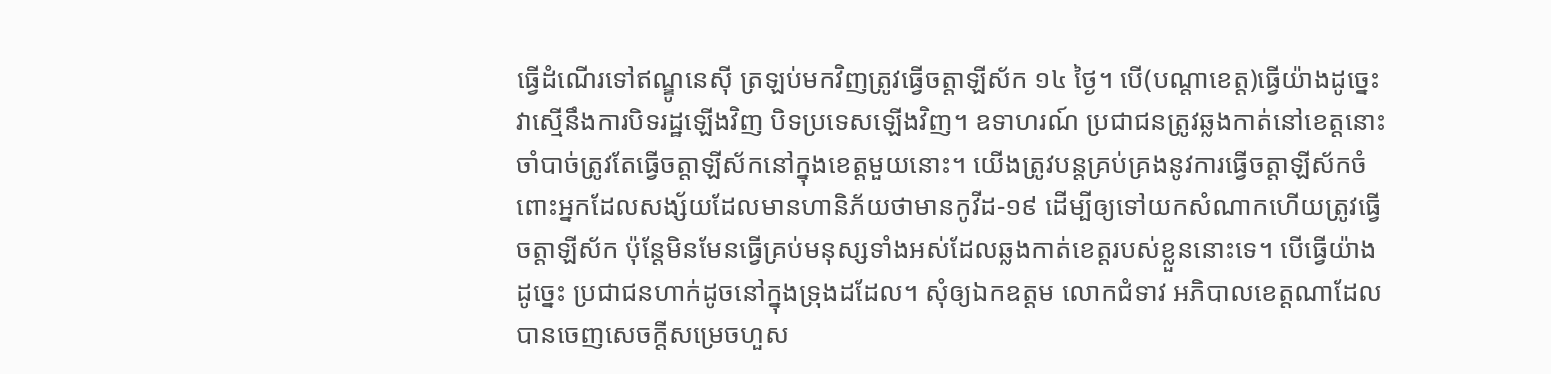ធ្វើដំណើរទៅឥណ្ឌូនេស៊ី ត្រឡប់មកវិញត្រូវធ្វើចត្តាឡីស័ក ១៤ ថ្ងៃ។ បើ(បណ្តាខេត្ត)ធ្វើយ៉ាងដូច្នេះ វាស្មើនឹងការបិទរដ្ឋឡើងវិញ បិទប្រទេសឡើងវិញ។ ឧទាហរណ៍ ប្រជាជនត្រូវឆ្លងកាត់នៅខេត្តនោះចាំបាច់ត្រូវតែធ្វើចត្តាឡីស័កនៅក្នុងខេត្តមួយនោះ។ យើងត្រូវបន្តគ្រប់គ្រងនូវការធ្វើចត្តាឡីស័កចំពោះអ្នកដែលសង្ស័យដែលមានហានិភ័យថាមានកូវីដ-១៩ ដើម្បីឲ្យទៅយកសំណាកហើយត្រូវធ្វើចត្តាឡីស័ក ប៉ុន្តែមិនមែនធ្វើគ្រប់មនុស្សទាំងអស់ដែលឆ្លងកាត់ខេត្តរបស់ខ្លួននោះទេ។ បើធ្វើយ៉ាងដូច្នេះ ប្រជាជនហាក់ដូចនៅក្នុងទ្រុងដដែល។ សុំឲ្យឯកឧត្តម លោកជំទាវ អភិបាលខេត្តណាដែលបានចេញសេចក្តីសម្រេចហួស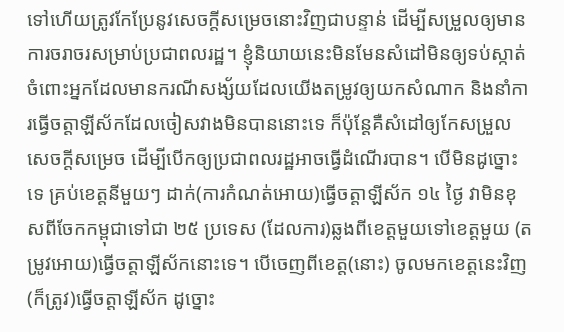ទៅហើយត្រូវកែប្រែនូវសេចក្តីសម្រេចនោះវិញជាបន្ទាន់ ដើម្បីសម្រួលឲ្យមានការចរាចរសម្រាប់ប្រជាពលរដ្ឋ។ ខ្ញុំនិយាយនេះមិនមែនសំដៅមិនឲ្យទប់ស្កាត់ចំពោះអ្នកដែលមានករណីសង្ស័យដែលយើងតម្រូវឲ្យយកសំណាក និងនាំការធ្វើចត្តាឡីស័កដែលចៀសវាងមិនបាននោះទេ ក៏ប៉ុន្តែគឺសំដៅឲ្យកែសម្រួលសេចក្តីសម្រេច ដើម្បីបើកឲ្យប្រជាពលរដ្ឋអាចធ្វើដំណើរបាន។ បើមិនដូច្នោះទេ គ្រប់ខេត្តនីមួយៗ ដាក់(ការកំណត់អោយ)ធ្វើចត្តាឡីស័ក ១៤ ថ្ងៃ វាមិនខុសពីចែកកម្ពុជាទៅជា ២៥ ប្រទេស (ដែលការ)ឆ្លងពីខេត្តមួយទៅខេត្តមួយ (តម្រូវអោយ)ធ្វើចត្តាឡីស័កនោះទេ។ បើចេញពីខេត្ត(នោះ) ចូលមកខេត្តនេះវិញ (ក៏ត្រូវ)ធ្វើចត្តាឡីស័ក ដូច្នោះ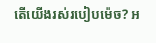តើយើងរស់របៀបម៉េច? អ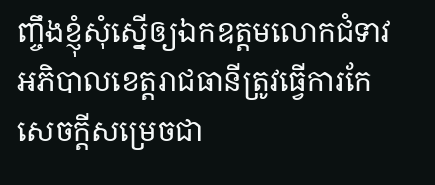ញ្ចឹងខ្ញុំសុំស្នើឲ្យឯកឧត្តមលោកជំទាវអភិបាលខេត្តរាជធានីត្រូវធ្វើការកែសេចក្តីសម្រេចជា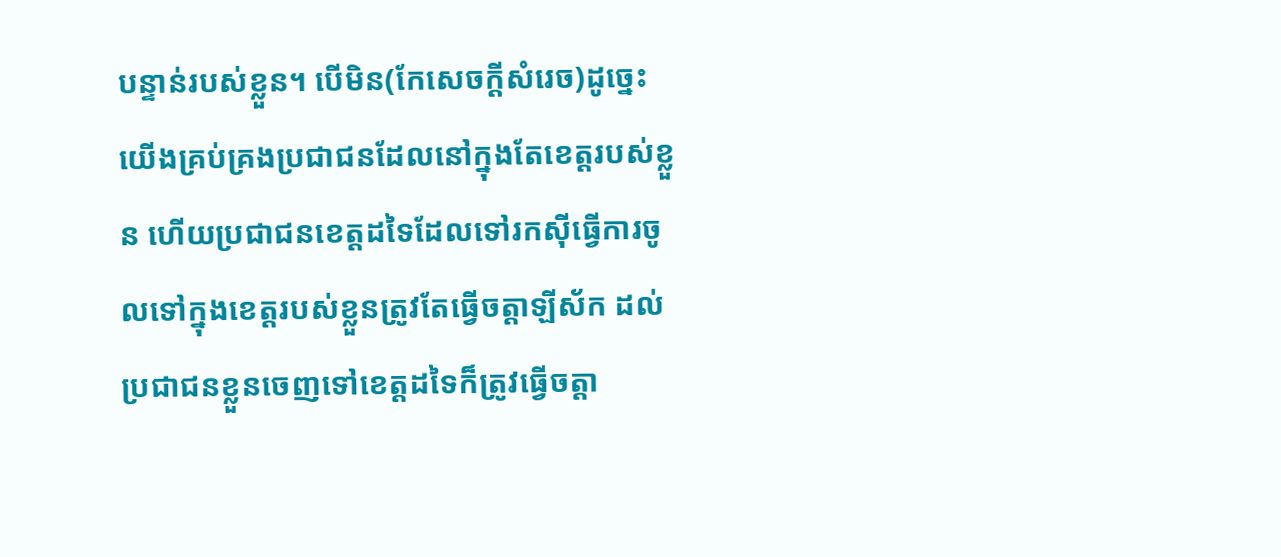បន្ទាន់របស់ខ្លួន។ បើមិន(កែសេចក្តីសំរេច)ដូច្នេះ យើងគ្រប់គ្រងប្រជាជនដែលនៅក្នុងតែខេត្តរបស់ខ្លួន ហើយប្រជាជនខេត្តដទៃដែលទៅរកស៊ីធ្វើការចូលទៅក្នុងខេត្តរបស់ខ្លួនត្រូវតែធ្វើចត្តាឡីស័ក ដល់ប្រជាជនខ្លួនចេញទៅខេត្តដទៃក៏ត្រូវធ្វើចត្តា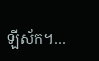ឡីស័ក។…